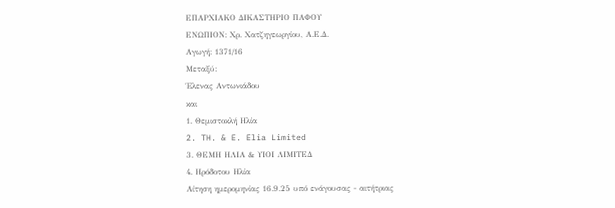ΕΠΑΡΧΙΑΚΟ ΔΙΚΑΣΤΗΡΙΟ ΠΑΦΟΥ
ΕΝΩΠΙΟΝ: Χρ. Χατζηγεωργίου, Α.Ε.Δ.
Αγωγή: 1371/16
Μεταξύ:
Έλενας Αντωνιάδου
και
1. Θεμιστοκλή Ηλία
2. TH. & E. Elia Limited
3. ΘΕΜΗ ΗΛΙΑ & ΥΙΟΙ ΛΙΜΙΤΕΔ
4. Ηρόδοτου Ηλία
Αίτηση ημερομηνίας 16.9.25 υπό ενάγουσας - αιτήτριας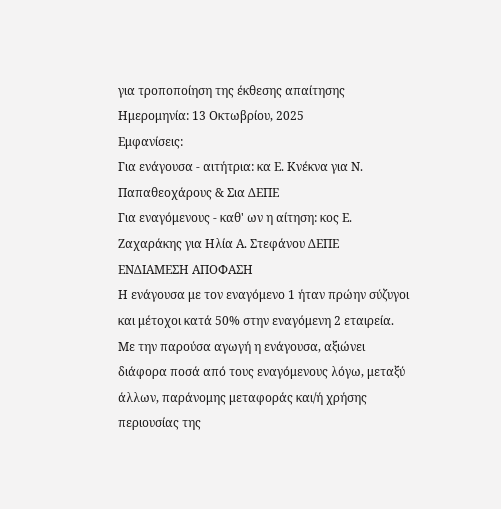για τροποποίηση της έκθεσης απαίτησης
Ημερομηνία: 13 Οκτωβρίου, 2025
Εμφανίσεις:
Για ενάγουσα - αιτήτρια: κα Ε. Κνέκνα για Ν. Παπαθεοχάρους & Σια ΔΕΠΕ
Για εναγόμενους - καθ' ων η αίτηση: κος Ε. Ζαχαράκης για Ηλία Α. Στεφάνου ΔΕΠΕ
ΕΝΔΙΑΜΕΣΗ ΑΠΟΦΑΣΗ
Η ενάγουσα με τον εναγόμενο 1 ήταν πρώην σύζυγοι και μέτοχοι κατά 50% στην εναγόμενη 2 εταιρεία. Με την παρούσα αγωγή η ενάγουσα, αξιώνει διάφορα ποσά από τους εναγόμενους λόγω, μεταξύ άλλων, παράνομης μεταφοράς και/ή χρήσης περιουσίας της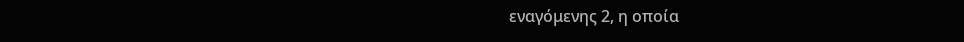εναγόμενης 2, η οποία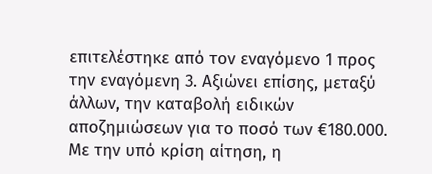επιτελέστηκε από τον εναγόμενο 1 προς την εναγόμενη 3. Αξιώνει επίσης, μεταξύ άλλων, την καταβολή ειδικών αποζημιώσεων για το ποσό των €180.000.
Με την υπό κρίση αίτηση, η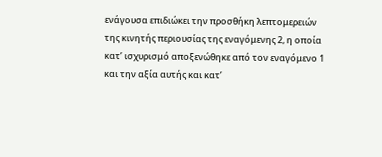ενάγουσα επιδιώκει την προσθήκη λεπτομερειών της κινητής περιουσίας της εναγόμενης 2, η οποία κατ’ ισχυρισμό αποξενώθηκε από τον εναγόμενο 1 και την αξία αυτής και κατ’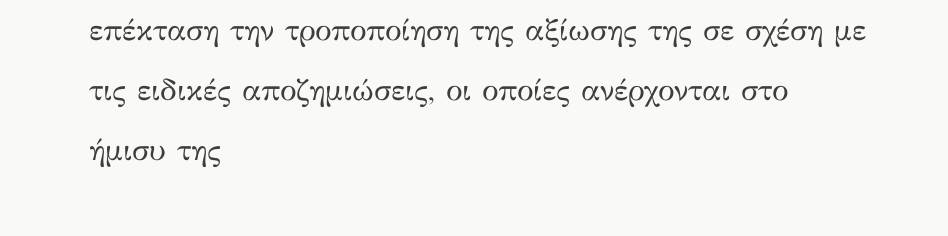επέκταση την τροποποίηση της αξίωσης της σε σχέση με τις ειδικές αποζημιώσεις, οι οποίες ανέρχονται στο ήμισυ της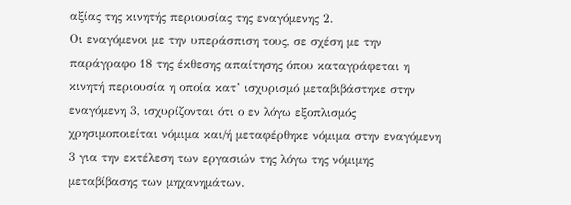αξίας της κινητής περιουσίας της εναγόμενης 2.
Οι εναγόμενοι με την υπεράσπιση τους, σε σχέση με την παράγραφο 18 της έκθεσης απαίτησης όπου καταγράφεται η κινητή περιουσία η οποία κατ’ ισχυρισμό μεταβιβάστηκε στην εναγόμενη 3, ισχυρίζονται ότι ο εν λόγω εξοπλισμός χρησιμοποιείται νόμιμα και/ή μεταφέρθηκε νόμιμα στην εναγόμενη 3 για την εκτέλεση των εργασιών της λόγω της νόμιμης μεταβίβασης των μηχανημάτων.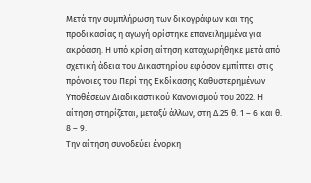Μετά την συμπλήρωση των δικογράφων και της προδικασίας η αγωγή ορίστηκε επανειλημμένα για ακρόαση. Η υπό κρίση αίτηση καταχωρήθηκε μετά από σχετική άδεια του Δικαστηρίου εφόσον εμπίπτει στις πρόνοιες του Περί της Εκδίκασης Καθυστερημένων Υποθέσεων Διαδικαστικού Κανονισμού του 2022. Η αίτηση στηρίζεται, μεταξύ άλλων, στη Δ.25 θ. 1 – 6 και θ. 8 – 9.
Την αίτηση συνοδεύει ένορκη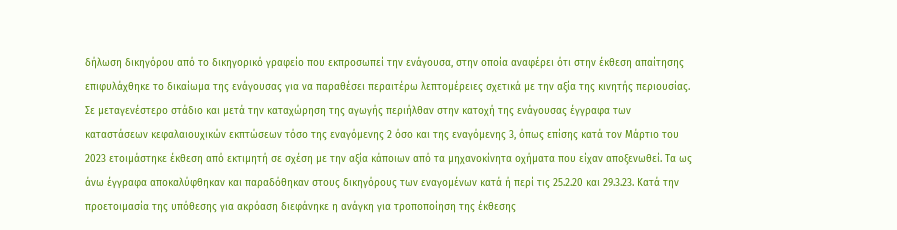δήλωση δικηγόρου από το δικηγορικό γραφείο που εκπροσωπεί την ενάγουσα, στην οποία αναφέρει ότι στην έκθεση απαίτησης επιφυλάχθηκε το δικαίωμα της ενάγουσας για να παραθέσει περαιτέρω λεπτομέρειες σχετικά με την αξία της κινητής περιουσίας. Σε μεταγενέστερο στάδιο και μετά την καταχώρηση της αγωγής περιήλθαν στην κατοχή της ενάγουσας έγγραφα των καταστάσεων κεφαλαιουχικών εκπτώσεων τόσο της εναγόμενης 2 όσο και της εναγόμενης 3, όπως επίσης κατά τον Μάρτιο του 2023 ετοιμάστηκε έκθεση από εκτιμητή σε σχέση με την αξία κάποιων από τα μηχανοκίνητα οχήματα που είχαν αποξενωθεί. Τα ως άνω έγγραφα αποκαλύφθηκαν και παραδόθηκαν στους δικηγόρους των εναγομένων κατά ή περί τις 25.2.20 και 29.3.23. Κατά την προετοιμασία της υπόθεσης για ακρόαση διεφάνηκε η ανάγκη για τροποποίηση της έκθεσης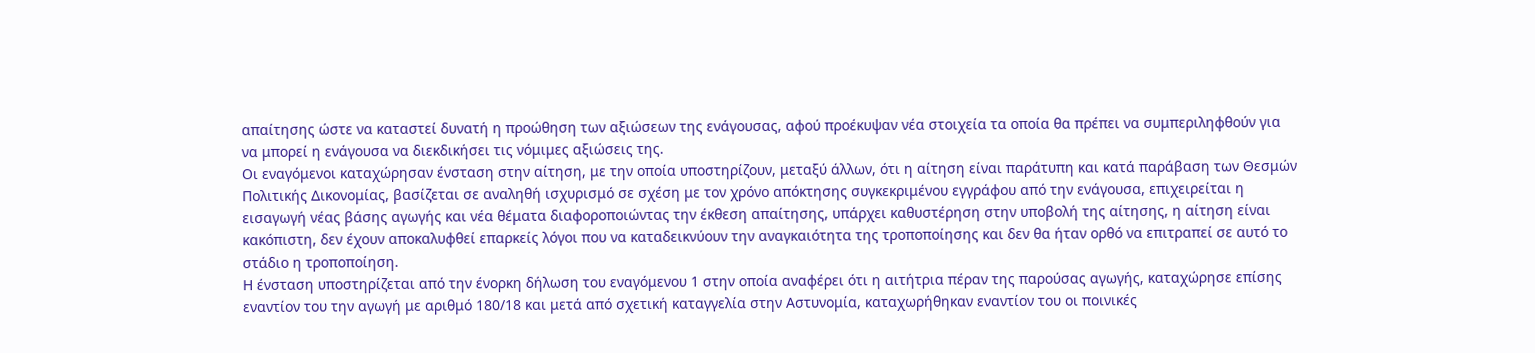απαίτησης ώστε να καταστεί δυνατή η προώθηση των αξιώσεων της ενάγουσας, αφού προέκυψαν νέα στοιχεία τα οποία θα πρέπει να συμπεριληφθούν για να μπορεί η ενάγουσα να διεκδικήσει τις νόμιμες αξιώσεις της.
Οι εναγόμενοι καταχώρησαν ένσταση στην αίτηση, με την οποία υποστηρίζουν, μεταξύ άλλων, ότι η αίτηση είναι παράτυπη και κατά παράβαση των Θεσμών Πολιτικής Δικονομίας, βασίζεται σε αναληθή ισχυρισμό σε σχέση με τον χρόνο απόκτησης συγκεκριμένου εγγράφου από την ενάγουσα, επιχειρείται η εισαγωγή νέας βάσης αγωγής και νέα θέματα διαφοροποιώντας την έκθεση απαίτησης, υπάρχει καθυστέρηση στην υποβολή της αίτησης, η αίτηση είναι κακόπιστη, δεν έχουν αποκαλυφθεί επαρκείς λόγοι που να καταδεικνύουν την αναγκαιότητα της τροποποίησης και δεν θα ήταν ορθό να επιτραπεί σε αυτό το στάδιο η τροποποίηση.
Η ένσταση υποστηρίζεται από την ένορκη δήλωση του εναγόμενου 1 στην οποία αναφέρει ότι η αιτήτρια πέραν της παρούσας αγωγής, καταχώρησε επίσης εναντίον του την αγωγή με αριθμό 180/18 και μετά από σχετική καταγγελία στην Αστυνομία, καταχωρήθηκαν εναντίον του οι ποινικές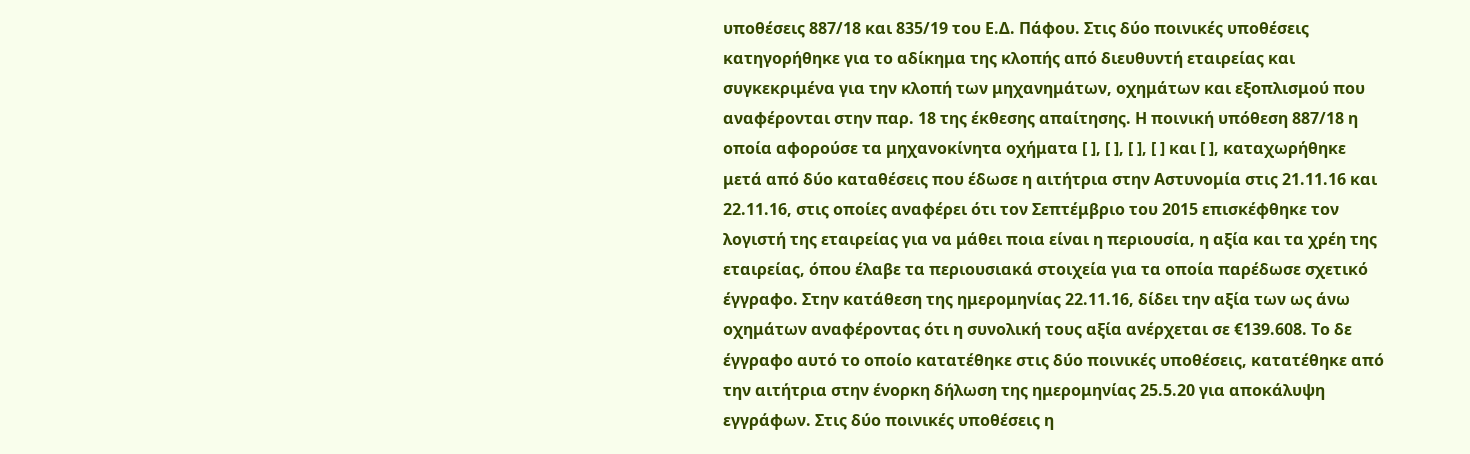υποθέσεις 887/18 και 835/19 του Ε.Δ. Πάφου. Στις δύο ποινικές υποθέσεις κατηγορήθηκε για το αδίκημα της κλοπής από διευθυντή εταιρείας και συγκεκριμένα για την κλοπή των μηχανημάτων, οχημάτων και εξοπλισμού που αναφέρονται στην παρ. 18 της έκθεσης απαίτησης. Η ποινική υπόθεση 887/18 η οποία αφορούσε τα μηχανοκίνητα οχήματα [ ], [ ], [ ], [ ] και [ ], καταχωρήθηκε μετά από δύο καταθέσεις που έδωσε η αιτήτρια στην Αστυνομία στις 21.11.16 και 22.11.16, στις οποίες αναφέρει ότι τον Σεπτέμβριο του 2015 επισκέφθηκε τον λογιστή της εταιρείας για να μάθει ποια είναι η περιουσία, η αξία και τα χρέη της εταιρείας, όπου έλαβε τα περιουσιακά στοιχεία για τα οποία παρέδωσε σχετικό έγγραφο. Στην κατάθεση της ημερομηνίας 22.11.16, δίδει την αξία των ως άνω οχημάτων αναφέροντας ότι η συνολική τους αξία ανέρχεται σε €139.608. Το δε έγγραφο αυτό το οποίο κατατέθηκε στις δύο ποινικές υποθέσεις, κατατέθηκε από την αιτήτρια στην ένορκη δήλωση της ημερομηνίας 25.5.20 για αποκάλυψη εγγράφων. Στις δύο ποινικές υποθέσεις η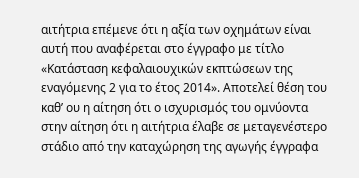αιτήτρια επέμενε ότι η αξία των οχημάτων είναι αυτή που αναφέρεται στο έγγραφο με τίτλο «Κατάσταση κεφαλαιουχικών εκπτώσεων της εναγόμενης 2 για το έτος 2014». Αποτελεί θέση του καθ’ ου η αίτηση ότι ο ισχυρισμός του ομνύοντα στην αίτηση ότι η αιτήτρια έλαβε σε μεταγενέστερο στάδιο από την καταχώρηση της αγωγής έγγραφα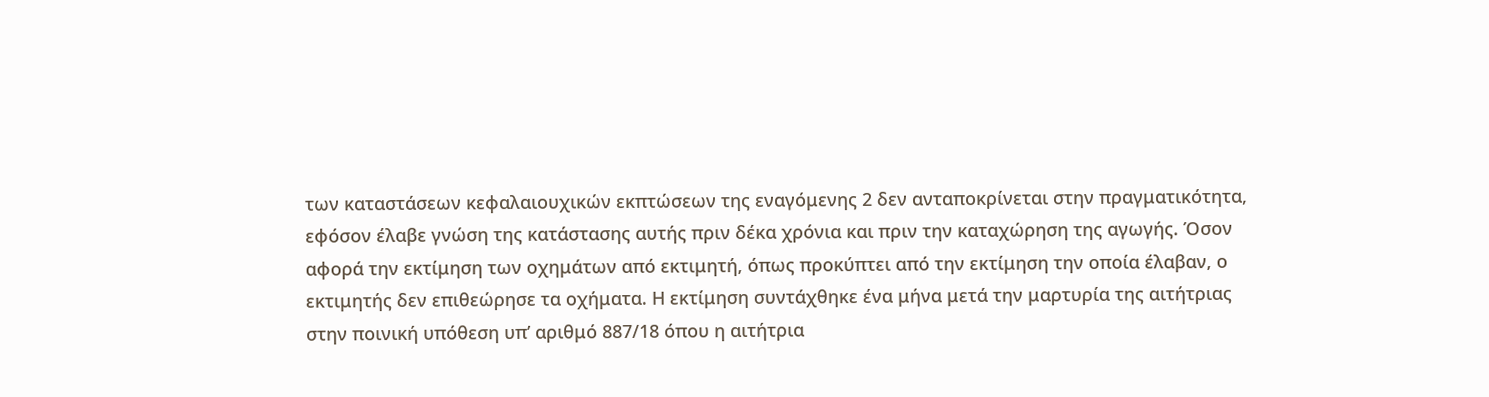των καταστάσεων κεφαλαιουχικών εκπτώσεων της εναγόμενης 2 δεν ανταποκρίνεται στην πραγματικότητα, εφόσον έλαβε γνώση της κατάστασης αυτής πριν δέκα χρόνια και πριν την καταχώρηση της αγωγής. Όσον αφορά την εκτίμηση των οχημάτων από εκτιμητή, όπως προκύπτει από την εκτίμηση την οποία έλαβαν, ο εκτιμητής δεν επιθεώρησε τα οχήματα. Η εκτίμηση συντάχθηκε ένα μήνα μετά την μαρτυρία της αιτήτριας στην ποινική υπόθεση υπ’ αριθμό 887/18 όπου η αιτήτρια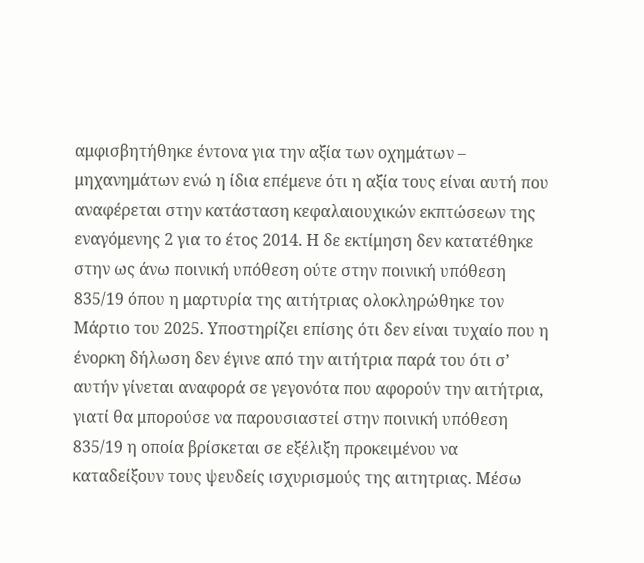αμφισβητήθηκε έντονα για την αξία των οχημάτων – μηχανημάτων ενώ η ίδια επέμενε ότι η αξία τους είναι αυτή που αναφέρεται στην κατάσταση κεφαλαιουχικών εκπτώσεων της εναγόμενης 2 για το έτος 2014. Η δε εκτίμηση δεν κατατέθηκε στην ως άνω ποινική υπόθεση ούτε στην ποινική υπόθεση 835/19 όπου η μαρτυρία της αιτήτριας ολοκληρώθηκε τον Μάρτιο του 2025. Υποστηρίζει επίσης ότι δεν είναι τυχαίο που η ένορκη δήλωση δεν έγινε από την αιτήτρια παρά του ότι σ’ αυτήν γίνεται αναφορά σε γεγονότα που αφορούν την αιτήτρια, γιατί θα μπορούσε να παρουσιαστεί στην ποινική υπόθεση 835/19 η οποία βρίσκεται σε εξέλιξη προκειμένου να καταδείξουν τους ψευδείς ισχυρισμούς της αιτητριας. Μέσω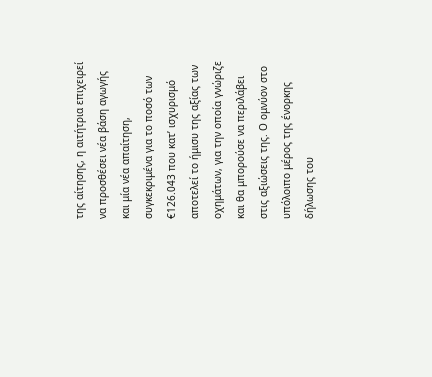της αίτησης, η αιτήτρια επιχειρεί να προσθέσει νέα βάση αγωγής και μία νέα απαίτηση, συγκεκριμένα για το ποσό των €126.043 που κατ’ ισχυρισμό αποτελεί το ήμισυ της αξίας των οχημάτων, για την οποία γνώριζε και θα μπορούσε να περιλάβει στις αξιώσεις της. Ο ομνύον στο υπόλοιπο μέρος της ένορκης δήλωσης του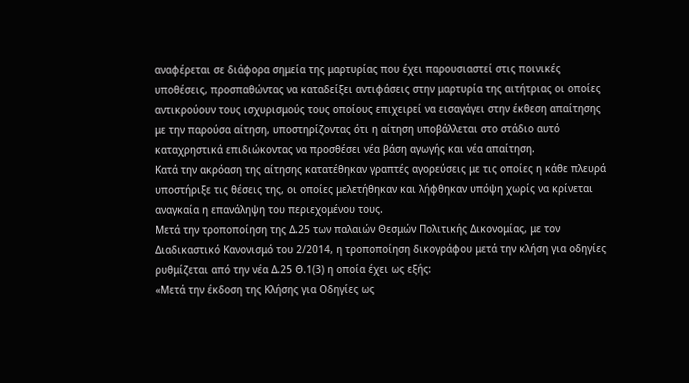αναφέρεται σε διάφορα σημεία της μαρτυρίας που έχει παρουσιαστεί στις ποινικές υποθέσεις, προσπαθώντας να καταδείξει αντιφάσεις στην μαρτυρία της αιτήτριας οι οποίες αντικρούουν τους ισχυρισμούς τους οποίους επιχειρεί να εισαγάγει στην έκθεση απαίτησης με την παρούσα αίτηση, υποστηρίζοντας ότι η αίτηση υποβάλλεται στο στάδιο αυτό καταχρηστικά επιδιώκοντας να προσθέσει νέα βάση αγωγής και νέα απαίτηση.
Κατά την ακρόαση της αίτησης κατατέθηκαν γραπτές αγορεύσεις με τις οποίες η κάθε πλευρά υποστήριξε τις θέσεις της, οι οποίες μελετήθηκαν και λήφθηκαν υπόψη χωρίς να κρίνεται αναγκαία η επανάληψη του περιεχομένου τους.
Μετά την τροποποίηση της Δ.25 των παλαιών Θεσμών Πολιτικής Δικονομίας, με τον Διαδικαστικό Κανονισμό του 2/2014, η τροποποίηση δικογράφου μετά την κλήση για οδηγίες ρυθμίζεται από την νέα Δ.25 Θ.1(3) η οποία έχει ως εξής:
«Μετά την έκδοση της Κλήσης για Οδηγίες ως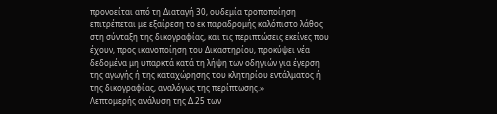προνοείται από τη Διαταγή 30, ουδεμία τροποποίηση επιτρέπεται με εξαίρεση το εκ παραδρομής καλόπιστο λάθος στη σύνταξη της δικογραφίας, και τις περιπτώσεις εκείνες που έχουν, προς ικανοποίηση του Δικαστηρίου, προκύψει νέα δεδομένα μη υπαρκτά κατά τη λήψη των οδηγιών για έγερση της αγωγής ή της καταχώρησης του κλητηρίου εντάλματος ή της δικογραφίας, αναλόγως της περίπτωσης.»
Λεπτομερής ανάλυση της Δ.25 των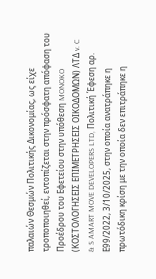παλαιών Θεσμών Πολιτικής Δικονομίας, ως είχε τροποποιηθεί, εντοπίζεται στην πρόσφατη απόφαση του Προέδρου του Εφετείου στην υπόθεση MONOKO (ΚΟΣΤΟΛΟΓΗΣΕΙΣ ΕΠΙΜΕΤΡΗΣΕΙΣ ΟΙΚΟΔΟΜΩΝ) ΛΤΔ v. C & S AMART MOVE DEVELOPERS LTD, Πολιτική Έφεση αρ. Ε99/2022, 3/10/2025, στην οποία ανατράπηκε η πρωτόδικη κρίση με την οποία δεν επιτράπηκε η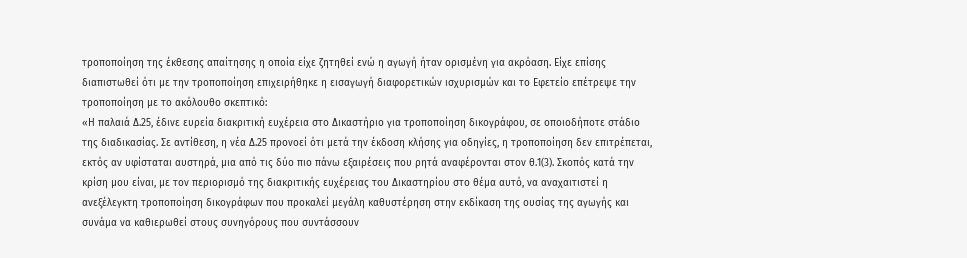τροποποίηση της έκθεσης απαίτησης η οποία είχε ζητηθεί ενώ η αγωγή ήταν ορισμένη για ακρόαση. Είχε επίσης διαπιστωθεί ότι με την τροποποίηση επιχειρήθηκε η εισαγωγή διαφορετικών ισχυρισμών και το Εφετείο επέτρεψε την τροποποίηση με το ακόλουθο σκεπτικό:
«Η παλαιά Δ.25, έδινε ευρεία διακριτική ευχέρεια στο Δικαστήριο για τροποποίηση δικογράφου, σε οποιοδήποτε στάδιο της διαδικασίας. Σε αντίθεση, η νέα Δ.25 προνοεί ότι μετά την έκδοση κλήσης για οδηγίες, η τροποποίηση δεν επιτρέπεται, εκτός αν υφίσταται αυστηρά, μια από τις δύο πιο πάνω εξαιρέσεις που ρητά αναφέρονται στον θ.1(3). Σκοπός κατά την κρίση μου είναι, με τον περιορισμό της διακριτικής ευχέρειας του Δικαστηρίου στο θέμα αυτό, να αναχαιτιστεί η ανεξέλεγκτη τροποποίηση δικογράφων που προκαλεί μεγάλη καθυστέρηση στην εκδίκαση της ουσίας της αγωγής και συνάμα να καθιερωθεί στους συνηγόρους που συντάσσουν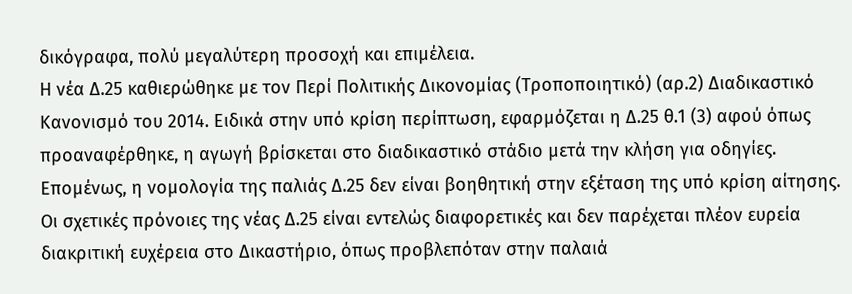δικόγραφα, πολύ μεγαλύτερη προσοχή και επιμέλεια.
Η νέα Δ.25 καθιερώθηκε με τον Περί Πολιτικής Δικονομίας (Τροποποιητικό) (αρ.2) Διαδικαστικό Κανονισμό του 2014. Ειδικά στην υπό κρίση περίπτωση, εφαρμόζεται η Δ.25 θ.1 (3) αφού όπως προαναφέρθηκε, η αγωγή βρίσκεται στο διαδικαστικό στάδιο μετά την κλήση για οδηγίες. Επομένως, η νομολογία της παλιάς Δ.25 δεν είναι βοηθητική στην εξέταση της υπό κρίση αίτησης. Οι σχετικές πρόνοιες της νέας Δ.25 είναι εντελώς διαφορετικές και δεν παρέχεται πλέον ευρεία διακριτική ευχέρεια στο Δικαστήριο, όπως προβλεπόταν στην παλαιά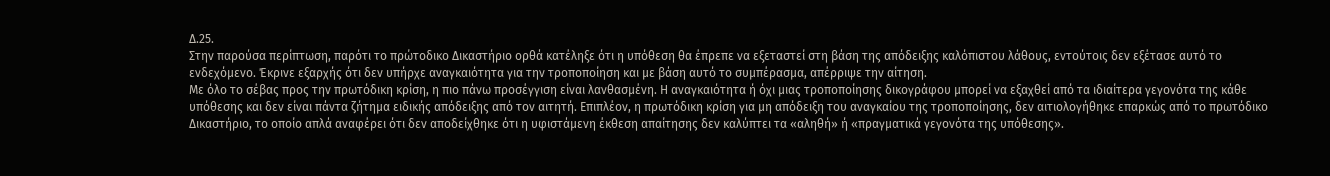Δ.25.
Στην παρούσα περίπτωση, παρότι το πρώτοδικο Δικαστήριο ορθά κατέληξε ότι η υπόθεση θα έπρεπε να εξεταστεί στη βάση της απόδειξης καλόπιστου λάθους, εντούτοις δεν εξέτασε αυτό το ενδεχόμενο. Έκρινε εξαρχής ότι δεν υπήρχε αναγκαιότητα για την τροποποίηση και με βάση αυτό το συμπέρασμα, απέρριψε την αίτηση.
Με όλο το σέβας προς την πρωτόδικη κρίση, η πιο πάνω προσέγγιση είναι λανθασμένη. Η αναγκαιότητα ή όχι μιας τροποποίησης δικογράφου μπορεί να εξαχθεί από τα ιδιαίτερα γεγονότα της κάθε υπόθεσης και δεν είναι πάντα ζήτημα ειδικής απόδειξης από τον αιτητή. Επιπλέον, η πρωτόδικη κρίση για μη απόδειξη του αναγκαίου της τροποποίησης, δεν αιτιολογήθηκε επαρκώς από το πρωτόδικο Δικαστήριο, το οποίο απλά αναφέρει ότι δεν αποδείχθηκε ότι η υφιστάμενη έκθεση απαίτησης δεν καλύπτει τα «αληθή» ή «πραγματικά γεγονότα της υπόθεσης».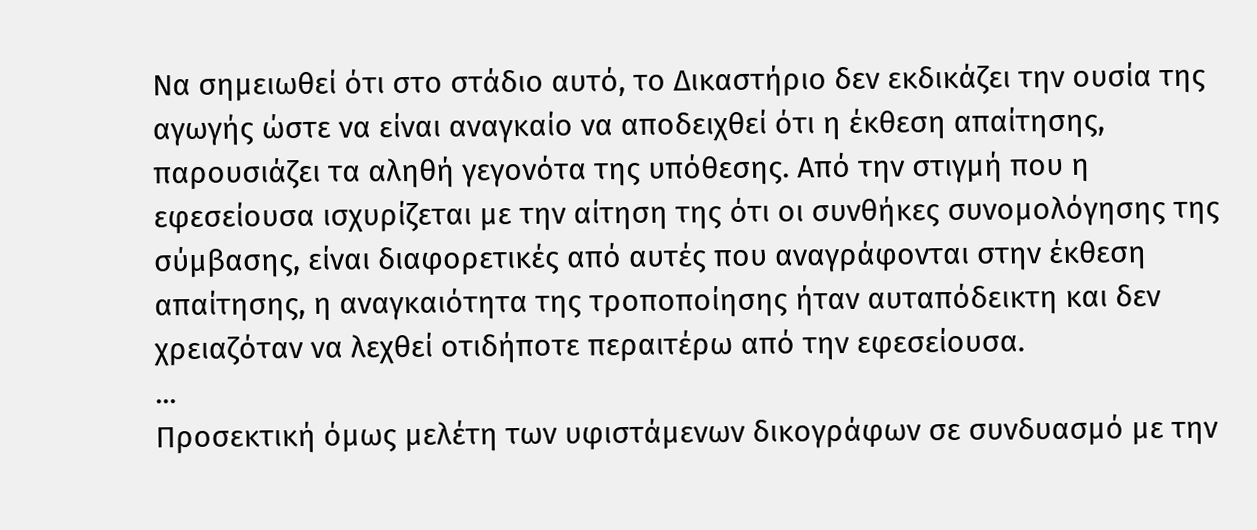Να σημειωθεί ότι στο στάδιο αυτό, το Δικαστήριο δεν εκδικάζει την ουσία της αγωγής ώστε να είναι αναγκαίο να αποδειχθεί ότι η έκθεση απαίτησης, παρουσιάζει τα αληθή γεγονότα της υπόθεσης. Από την στιγμή που η εφεσείουσα ισχυρίζεται με την αίτηση της ότι οι συνθήκες συνομολόγησης της σύμβασης, είναι διαφορετικές από αυτές που αναγράφονται στην έκθεση απαίτησης, η αναγκαιότητα της τροποποίησης ήταν αυταπόδεικτη και δεν χρειαζόταν να λεχθεί οτιδήποτε περαιτέρω από την εφεσείουσα.
...
Προσεκτική όμως μελέτη των υφιστάμενων δικογράφων σε συνδυασμό με την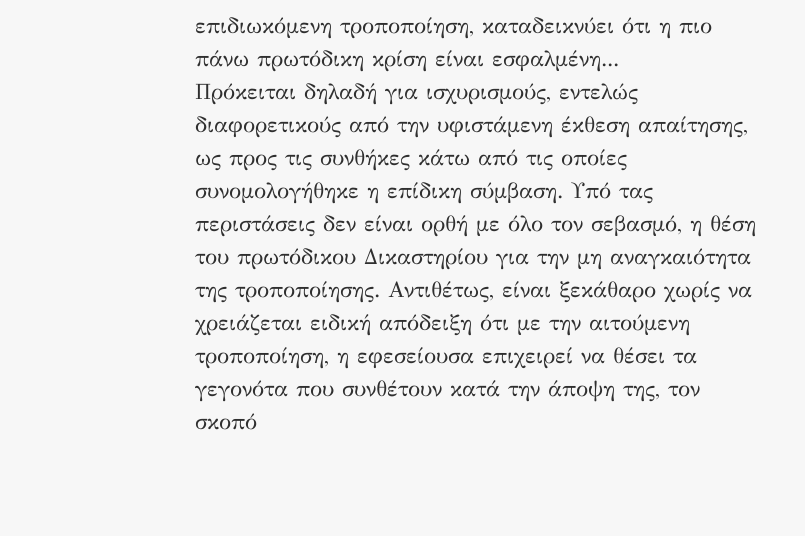επιδιωκόμενη τροποποίηση, καταδεικνύει ότι η πιο πάνω πρωτόδικη κρίση είναι εσφαλμένη...
Πρόκειται δηλαδή για ισχυρισμούς, εντελώς διαφορετικούς από την υφιστάμενη έκθεση απαίτησης, ως προς τις συνθήκες κάτω από τις οποίες συνομολογήθηκε η επίδικη σύμβαση. Υπό τας περιστάσεις δεν είναι ορθή με όλο τον σεβασμό, η θέση του πρωτόδικου Δικαστηρίου για την μη αναγκαιότητα της τροποποίησης. Αντιθέτως, είναι ξεκάθαρο χωρίς να χρειάζεται ειδική απόδειξη ότι με την αιτούμενη τροποποίηση, η εφεσείουσα επιχειρεί να θέσει τα γεγονότα που συνθέτουν κατά την άποψη της, τον σκοπό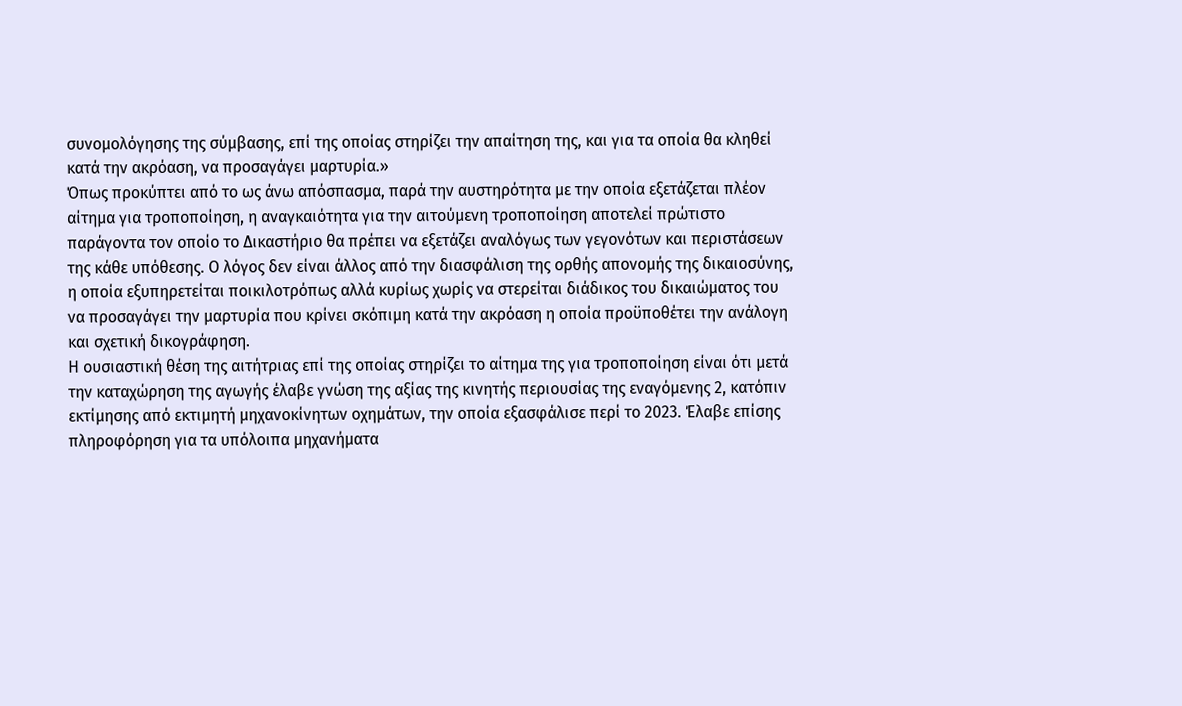συνομολόγησης της σύμβασης, επί της οποίας στηρίζει την απαίτηση της, και για τα οποία θα κληθεί κατά την ακρόαση, να προσαγάγει μαρτυρία.»
Όπως προκύπτει από το ως άνω απόσπασμα, παρά την αυστηρότητα με την οποία εξετάζεται πλέον αίτημα για τροποποίηση, η αναγκαιότητα για την αιτούμενη τροποποίηση αποτελεί πρώτιστο παράγοντα τον οποίο το Δικαστήριο θα πρέπει να εξετάζει αναλόγως των γεγονότων και περιστάσεων της κάθε υπόθεσης. Ο λόγος δεν είναι άλλος από την διασφάλιση της ορθής απονομής της δικαιοσύνης, η οποία εξυπηρετείται ποικιλοτρόπως αλλά κυρίως χωρίς να στερείται διάδικος του δικαιώματος του να προσαγάγει την μαρτυρία που κρίνει σκόπιμη κατά την ακρόαση η οποία προϋποθέτει την ανάλογη και σχετική δικογράφηση.
Η ουσιαστική θέση της αιτήτριας επί της οποίας στηρίζει το αίτημα της για τροποποίηση είναι ότι μετά την καταχώρηση της αγωγής έλαβε γνώση της αξίας της κινητής περιουσίας της εναγόμενης 2, κατόπιν εκτίμησης από εκτιμητή μηχανοκίνητων οχημάτων, την οποία εξασφάλισε περί το 2023. Έλαβε επίσης πληροφόρηση για τα υπόλοιπα μηχανήματα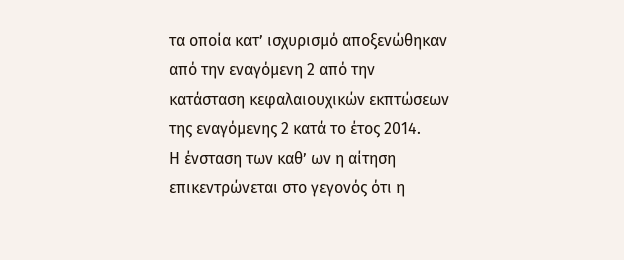τα οποία κατ’ ισχυρισμό αποξενώθηκαν από την εναγόμενη 2 από την κατάσταση κεφαλαιουχικών εκπτώσεων της εναγόμενης 2 κατά το έτος 2014.
Η ένσταση των καθ’ ων η αίτηση επικεντρώνεται στο γεγονός ότι η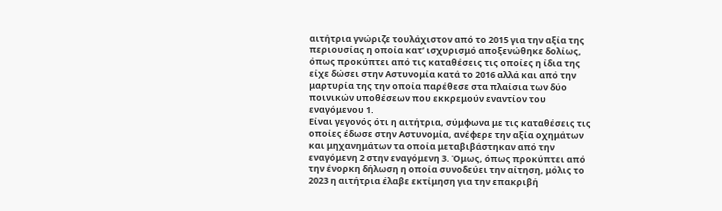αιτήτρια γνώριζε τουλάχιστον από το 2015 για την αξία της περιουσίας η οποία κατ’ ισχυρισμό αποξενώθηκε δολίως, όπως προκύπτει από τις καταθέσεις τις οποίες η ίδια της είχε δώσει στην Αστυνομία κατά το 2016 αλλά και από την μαρτυρία της την οποία παρέθεσε στα πλαίσια των δύο ποινικών υποθέσεων που εκκρεμούν εναντίον του εναγόμενου 1.
Είναι γεγονός ότι η αιτήτρια, σύμφωνα με τις καταθέσεις τις οποίες έδωσε στην Αστυνομία, ανέφερε την αξία οχημάτων και μηχανημάτων τα οποία μεταβιβάστηκαν από την εναγόμενη 2 στην εναγόμενη 3. Όμως, όπως προκύπτει από την ένορκη δήλωση η οποία συνοδεύει την αίτηση, μόλις το 2023 η αιτήτρια έλαβε εκτίμηση για την επακριβή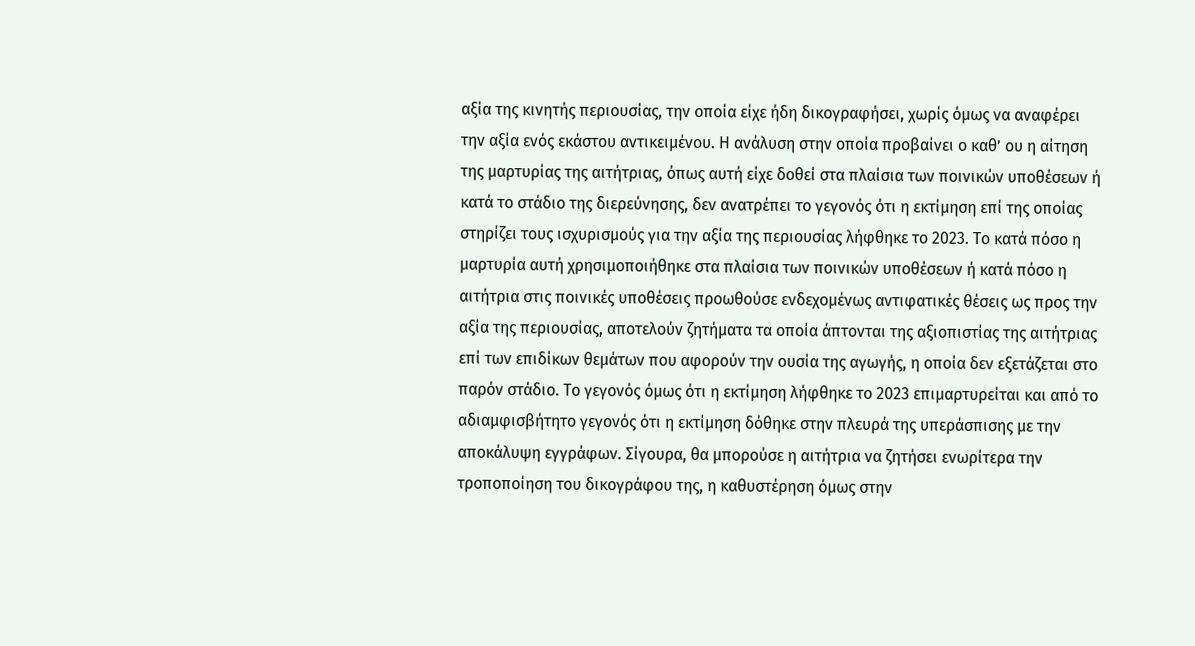αξία της κινητής περιουσίας, την οποία είχε ήδη δικογραφήσει, χωρίς όμως να αναφέρει την αξία ενός εκάστου αντικειμένου. Η ανάλυση στην οποία προβαίνει ο καθ’ ου η αίτηση της μαρτυρίας της αιτήτριας, όπως αυτή είχε δοθεί στα πλαίσια των ποινικών υποθέσεων ή κατά το στάδιο της διερεύνησης, δεν ανατρέπει το γεγονός ότι η εκτίμηση επί της οποίας στηρίζει τους ισχυρισμούς για την αξία της περιουσίας λήφθηκε το 2023. Το κατά πόσο η μαρτυρία αυτή χρησιμοποιήθηκε στα πλαίσια των ποινικών υποθέσεων ή κατά πόσο η αιτήτρια στις ποινικές υποθέσεις προωθούσε ενδεχομένως αντιφατικές θέσεις ως προς την αξία της περιουσίας, αποτελούν ζητήματα τα οποία άπτονται της αξιοπιστίας της αιτήτριας επί των επιδίκων θεμάτων που αφορούν την ουσία της αγωγής, η οποία δεν εξετάζεται στο παρόν στάδιο. Το γεγονός όμως ότι η εκτίμηση λήφθηκε το 2023 επιμαρτυρείται και από το αδιαμφισβήτητο γεγονός ότι η εκτίμηση δόθηκε στην πλευρά της υπεράσπισης με την αποκάλυψη εγγράφων. Σίγουρα, θα μπορούσε η αιτήτρια να ζητήσει ενωρίτερα την τροποποίηση του δικογράφου της, η καθυστέρηση όμως στην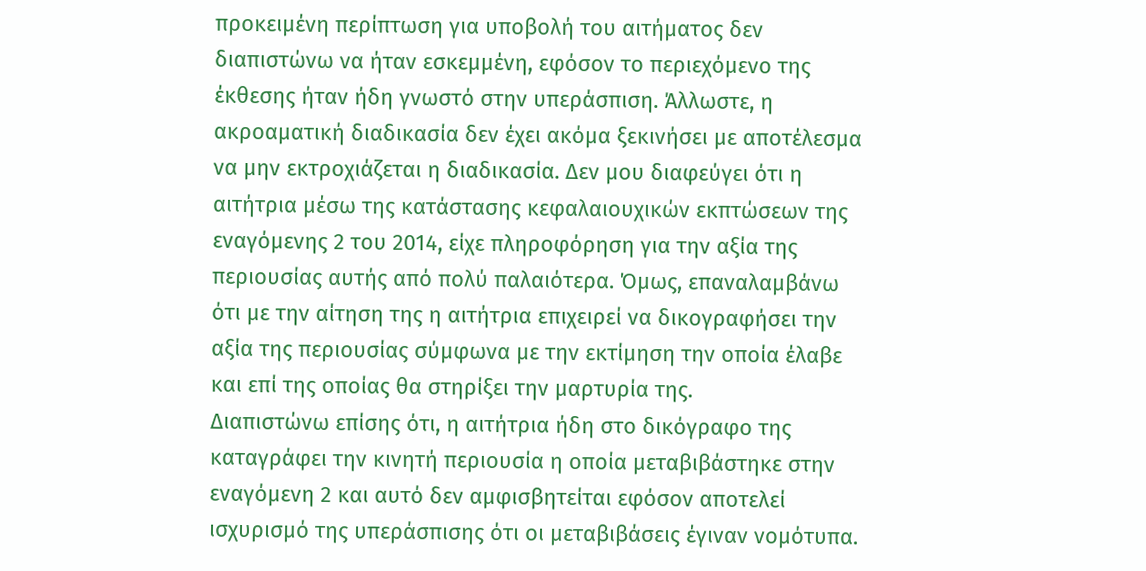προκειμένη περίπτωση για υποβολή του αιτήματος δεν διαπιστώνω να ήταν εσκεμμένη, εφόσον το περιεχόμενο της έκθεσης ήταν ήδη γνωστό στην υπεράσπιση. Άλλωστε, η ακροαματική διαδικασία δεν έχει ακόμα ξεκινήσει με αποτέλεσμα να μην εκτροχιάζεται η διαδικασία. Δεν μου διαφεύγει ότι η αιτήτρια μέσω της κατάστασης κεφαλαιουχικών εκπτώσεων της εναγόμενης 2 του 2014, είχε πληροφόρηση για την αξία της περιουσίας αυτής από πολύ παλαιότερα. Όμως, επαναλαμβάνω ότι με την αίτηση της η αιτήτρια επιχειρεί να δικογραφήσει την αξία της περιουσίας σύμφωνα με την εκτίμηση την οποία έλαβε και επί της οποίας θα στηρίξει την μαρτυρία της.
Διαπιστώνω επίσης ότι, η αιτήτρια ήδη στο δικόγραφο της καταγράφει την κινητή περιουσία η οποία μεταβιβάστηκε στην εναγόμενη 2 και αυτό δεν αμφισβητείται εφόσον αποτελεί ισχυρισμό της υπεράσπισης ότι οι μεταβιβάσεις έγιναν νομότυπα.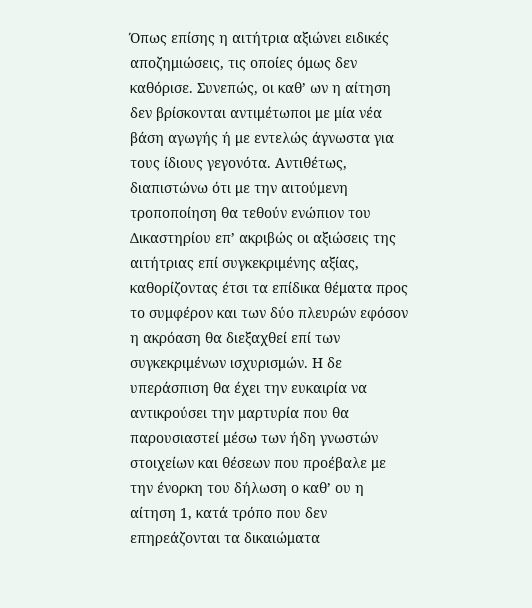Όπως επίσης η αιτήτρια αξιώνει ειδικές αποζημιώσεις, τις οποίες όμως δεν καθόρισε. Συνεπώς, οι καθ’ ων η αίτηση δεν βρίσκονται αντιμέτωποι με μία νέα βάση αγωγής ή με εντελώς άγνωστα για τους ίδιους γεγονότα. Αντιθέτως, διαπιστώνω ότι με την αιτούμενη τροποποίηση θα τεθούν ενώπιον του Δικαστηρίου επ’ ακριβώς οι αξιώσεις της αιτήτριας επί συγκεκριμένης αξίας, καθορίζοντας έτσι τα επίδικα θέματα προς το συμφέρον και των δύο πλευρών εφόσον η ακρόαση θα διεξαχθεί επί των συγκεκριμένων ισχυρισμών. Η δε υπεράσπιση θα έχει την ευκαιρία να αντικρούσει την μαρτυρία που θα παρουσιαστεί μέσω των ήδη γνωστών στοιχείων και θέσεων που προέβαλε με την ένορκη του δήλωση ο καθ’ ου η αίτηση 1, κατά τρόπο που δεν επηρεάζονται τα δικαιώματα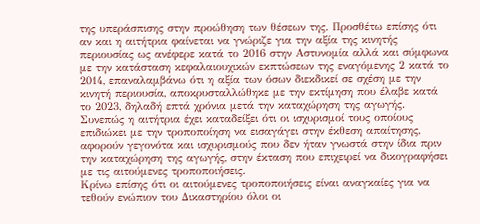της υπεράσπισης στην προώθηση των θέσεων της. Προσθέτω επίσης ότι αν και η αιτήτρια φαίνεται να γνώριζε για την αξία της κινητής περιουσίας ως ανέφερε κατά το 2016 στην Αστυνομία αλλά και σύμφωνα με την κατάσταση κεφαλαιουχικών εκπτώσεων της εναγόμενης 2 κατά το 2014, επαναλαμβάνω ότι η αξία των όσων διεκδικεί σε σχέση με την κινητή περιουσία, αποκρυσταλλώθηκε με την εκτίμηση που έλαβε κατά το 2023, δηλαδή επτά χρόνια μετά την καταχώρηση της αγωγής. Συνεπώς η αιτήτρια έχει καταδείξει ότι οι ισχυρισμοί τους οποίους επιδιώκει με την τροποποίηση να εισαγάγει στην έκθεση απαίτησης, αφορούν γεγονότα και ισχυρισμούς που δεν ήταν γνωστά στην ίδια πριν την καταχώρηση της αγωγής, στην έκταση που επιχειρεί να δικογραφήσει με τις αιτούμενες τροποποιήσεις.
Κρίνω επίσης ότι οι αιτούμενες τροποποιήσεις είναι αναγκαίες για να τεθούν ενώπιον του Δικαστηρίου όλοι οι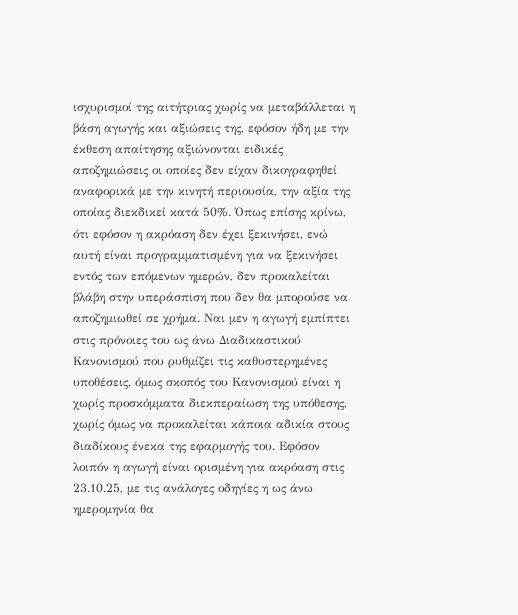ισχυρισμοί της αιτήτριας χωρίς να μεταβάλλεται η βάση αγωγής και αξιώσεις της, εφόσον ήδη με την έκθεση απαίτησης αξιώνονται ειδικές αποζημιώσεις οι οποίες δεν είχαν δικογραφηθεί αναφορικά με την κινητή περιουσία, την αξία της οποίας διεκδικεί κατά 50%. Όπως επίσης κρίνω, ότι εφόσον η ακρόαση δεν έχει ξεκινήσει, ενώ αυτή είναι προγραμματισμένη για να ξεκινήσει εντός των επόμενων ημερών, δεν προκαλείται βλάβη στην υπεράσπιση που δεν θα μπορούσε να αποζημιωθεί σε χρήμα. Ναι μεν η αγωγή εμπίπτει στις πρόνοιες του ως άνω Διαδικαστικού Κανονισμού που ρυθμίζει τις καθυστερημένες υποθέσεις, όμως σκοπός του Κανονισμού είναι η χωρίς προσκόμματα διεκπεραίωση της υπόθεσης, χωρίς όμως να προκαλείται κάποια αδικία στους διαδίκους ένεκα της εφαρμογής του. Εφόσον λοιπόν η αγωγή είναι ορισμένη για ακρόαση στις 23.10.25, με τις ανάλογες οδηγίες η ως άνω ημερομηνία θα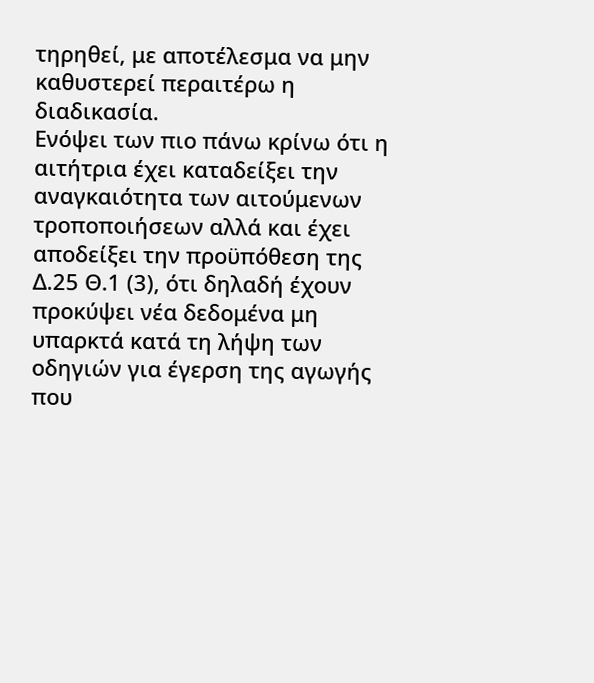τηρηθεί, με αποτέλεσμα να μην καθυστερεί περαιτέρω η διαδικασία.
Ενόψει των πιο πάνω κρίνω ότι η αιτήτρια έχει καταδείξει την αναγκαιότητα των αιτούμενων τροποποιήσεων αλλά και έχει αποδείξει την προϋπόθεση της Δ.25 Θ.1 (3), ότι δηλαδή έχουν προκύψει νέα δεδομένα μη υπαρκτά κατά τη λήψη των οδηγιών για έγερση της αγωγής που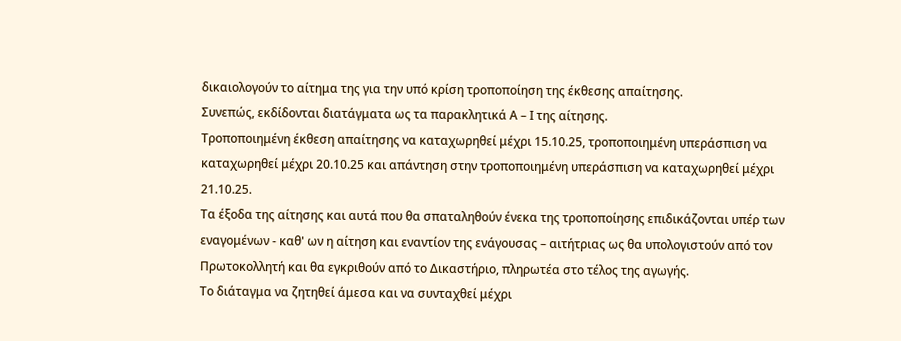δικαιολογούν το αίτημα της για την υπό κρίση τροποποίηση της έκθεσης απαίτησης.
Συνεπώς, εκδίδονται διατάγματα ως τα παρακλητικά Α – Ι της αίτησης.
Τροποποιημένη έκθεση απαίτησης να καταχωρηθεί μέχρι 15.10.25, τροποποιημένη υπεράσπιση να καταχωρηθεί μέχρι 20.10.25 και απάντηση στην τροποποιημένη υπεράσπιση να καταχωρηθεί μέχρι 21.10.25.
Τα έξοδα της αίτησης και αυτά που θα σπαταληθούν ένεκα της τροποποίησης επιδικάζονται υπέρ των εναγομένων - καθ' ων η αίτηση και εναντίον της ενάγουσας – αιτήτριας ως θα υπολογιστούν από τον Πρωτοκολλητή και θα εγκριθούν από το Δικαστήριο, πληρωτέα στο τέλος της αγωγής.
Το διάταγμα να ζητηθεί άμεσα και να συνταχθεί μέχρι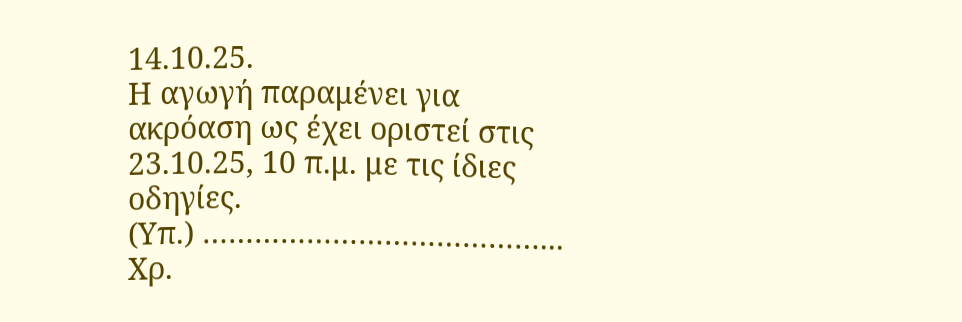14.10.25.
Η αγωγή παραμένει για ακρόαση ως έχει οριστεί στις 23.10.25, 10 π.μ. με τις ίδιες οδηγίες.
(Υπ.) …………………………………...
Χρ.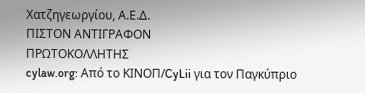Χατζηγεωργίου, Α.Ε.Δ.
ΠΙΣΤΟΝ ΑΝΤΙΓΡΑΦΟΝ
ΠΡΩΤΟΚΟΛΛΗΤΗΣ
cylaw.org: Από το ΚΙΝOΠ/CyLii για τον Παγκύπριο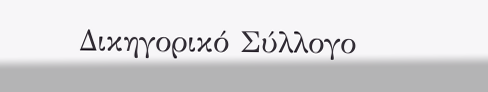Δικηγορικό Σύλλογο